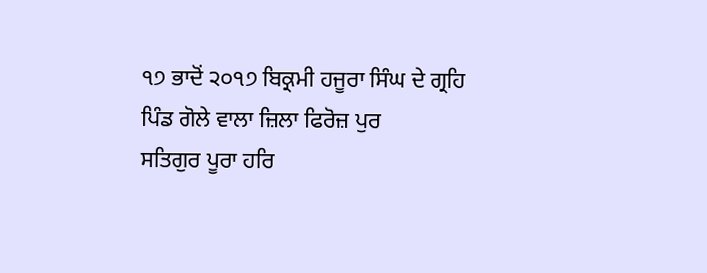੧੭ ਭਾਦੋਂ ੨੦੧੭ ਬਿਕ੍ਰਮੀ ਹਜੂਰਾ ਸਿੰਘ ਦੇ ਗ੍ਰਹਿ ਪਿੰਡ ਗੋਲੇ ਵਾਲਾ ਜ਼ਿਲਾ ਫਿਰੋਜ਼ ਪੁਰ
ਸਤਿਗੁਰ ਪੂਰਾ ਹਰਿ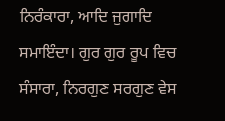ਨਿਰੰਕਾਰਾ, ਆਦਿ ਜੁਗਾਦਿ ਸਮਾਇੰਦਾ। ਗੁਰ ਗੁਰ ਰੂਪ ਵਿਚ ਸੰਸਾਰਾ, ਨਿਰਗੁਣ ਸਰਗੁਣ ਵੇਸ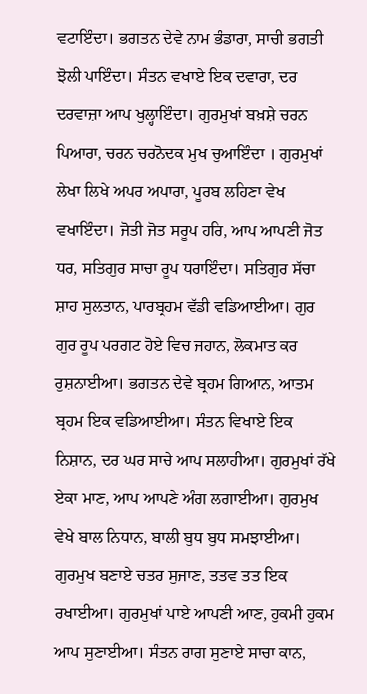ਵਟਾਇੰਦਾ। ਭਗਤਨ ਦੇਵੇ ਨਾਮ ਭੰਡਾਰਾ, ਸਾਚੀ ਭਗਤੀ ਝੋਲੀ ਪਾਇੰਦਾ। ਸੰਤਨ ਵਖਾਏ ਇਕ ਦਵਾਰਾ, ਦਰ ਦਰਵਾਜ਼ਾ ਆਪ ਖੁਲ੍ਹਾਇੰਦਾ। ਗੁਰਮੁਖਾਂ ਬਖ਼ਸ਼ੇ ਚਰਨ ਪਿਆਰਾ, ਚਰਨ ਚਰਨੋਦਕ ਮੁਖ ਚੁਆਇੰਦਾ । ਗੁਰਮੁਖਾਂ ਲੇਖਾ ਲਿਖੇ ਅਪਰ ਅਪਾਰਾ, ਪੂਰਬ ਲਹਿਣਾ ਵੇਖ ਵਖਾਇੰਦਾ। ਜੋਤੀ ਜੋਤ ਸਰੂਪ ਹਰਿ, ਆਪ ਆਪਣੀ ਜੋਤ ਧਰ, ਸਤਿਗੁਰ ਸਾਚਾ ਰੂਪ ਧਰਾਇੰਦਾ। ਸਤਿਗੁਰ ਸੱਚਾ ਸ਼ਾਹ ਸੁਲਤਾਨ, ਪਾਰਬ੍ਰਹਮ ਵੱਡੀ ਵਡਿਆਈਆ। ਗੁਰ ਗੁਰ ਰੂਪ ਪਰਗਟ ਹੋਏ ਵਿਚ ਜਹਾਨ, ਲੋਕਮਾਤ ਕਰ ਰੁਸ਼ਨਾਈਆ। ਭਗਤਨ ਦੇਵੇ ਬ੍ਰਹਮ ਗਿਆਨ, ਆਤਮ ਬ੍ਰਹਮ ਇਕ ਵਡਿਆਈਆ। ਸੰਤਨ ਵਿਖਾਏ ਇਕ ਨਿਸ਼ਾਨ, ਦਰ ਘਰ ਸਾਚੇ ਆਪ ਸਲਾਹੀਆ। ਗੁਰਮੁਖਾਂ ਰੱਖੇ ਏਕਾ ਮਾਣ, ਆਪ ਆਪਣੇ ਅੰਗ ਲਗਾਈਆ। ਗੁਰਮੁਖ ਵੇਖੇ ਬਾਲ ਨਿਧਾਨ, ਬਾਲੀ ਬੁਧ ਬੁਧ ਸਮਝਾਈਆ। ਗੁਰਮੁਖ ਬਣਾਏ ਚਤਰ ਸੁਜਾਣ, ਤਤਵ ਤਤ ਇਕ ਰਖਾਈਆ। ਗੁਰਮੁਖਾਂ ਪਾਏ ਆਪਣੀ ਆਣ, ਹੁਕਮੀ ਹੁਕਮ ਆਪ ਸੁਣਾਈਆ। ਸੰਤਨ ਰਾਗ ਸੁਣਾਏ ਸਾਚਾ ਕਾਨ,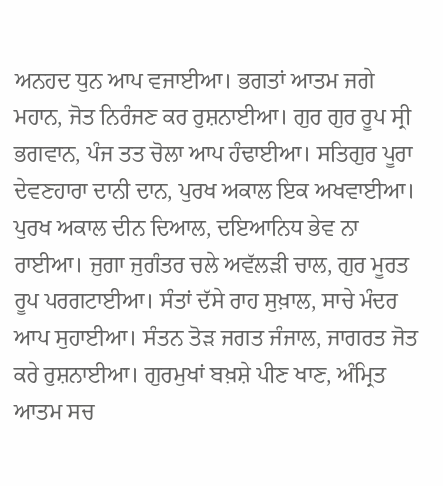ਅਨਹਦ ਧੁਨ ਆਪ ਵਜਾਈਆ। ਭਗਤਾਂ ਆਤਮ ਜਗੇ ਮਹਾਨ, ਜੋਤ ਨਿਰੰਜਣ ਕਰ ਰੁਸ਼ਨਾਈਆ। ਗੁਰ ਗੁਰ ਰੂਪ ਸ੍ਰੀ ਭਗਵਾਨ, ਪੰਜ ਤਤ ਚੋਲਾ ਆਪ ਹੰਢਾਈਆ। ਸਤਿਗੁਰ ਪੂਰਾ ਦੇਵਣਹਾਰਾ ਦਾਨੀ ਦਾਨ, ਪੁਰਖ ਅਕਾਲ ਇਕ ਅਖਵਾਈਆ। ਪੁਰਖ ਅਕਾਲ ਦੀਨ ਦਿਆਲ, ਦਇਆਨਿਧ ਭੇਵ ਨਾ ਰਾਈਆ। ਜੁਗਾ ਜੁਗੰਤਰ ਚਲੇ ਅਵੱਲੜੀ ਚਾਲ, ਗੁਰ ਮੂਰਤ ਰੂਪ ਪਰਗਟਾਈਆ। ਸੰਤਾਂ ਦੱਸੇ ਰਾਹ ਸੁਖ਼ਾਲ, ਸਾਚੇ ਮੰਦਰ ਆਪ ਸੁਹਾਈਆ। ਸੰਤਨ ਤੋੜ ਜਗਤ ਜੰਜਾਲ, ਜਾਗਰਤ ਜੋਤ ਕਰੇ ਰੁਸ਼ਨਾਈਆ। ਗੁਰਮੁਖਾਂ ਬਖ਼ਸ਼ੇ ਪੀਣ ਖਾਣ, ਅੰਮ੍ਰਿਤ ਆਤਮ ਸਚ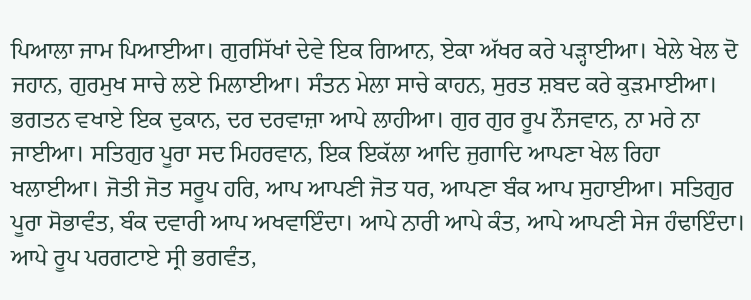ਪਿਆਲਾ ਜਾਮ ਪਿਆਈਆ। ਗੁਰਸਿੱਖਾਂ ਦੇਵੇ ਇਕ ਗਿਆਨ, ਏਕਾ ਅੱਖਰ ਕਰੇ ਪੜ੍ਹਾਈਆ। ਖੇਲੇ ਖੇਲ ਦੋ ਜਹਾਨ, ਗੁਰਮੁਖ ਸਾਚੇ ਲਏ ਮਿਲਾਈਆ। ਸੰਤਨ ਮੇਲਾ ਸਾਚੇ ਕਾਹਨ, ਸੁਰਤ ਸ਼ਬਦ ਕਰੇ ਕੁੜਮਾਈਆ। ਭਗਤਨ ਵਖਾਏ ਇਕ ਦੁਕਾਨ, ਦਰ ਦਰਵਾਜ਼ਾ ਆਪੇ ਲਾਹੀਆ। ਗੁਰ ਗੁਰ ਰੂਪ ਨੌਜਵਾਨ, ਨਾ ਮਰੇ ਨਾ ਜਾਈਆ। ਸਤਿਗੁਰ ਪੂਰਾ ਸਦ ਮਿਹਰਵਾਨ, ਇਕ ਇਕੱਲਾ ਆਦਿ ਜੁਗਾਦਿ ਆਪਣਾ ਖੇਲ ਰਿਹਾ ਖਲਾਈਆ। ਜੋਤੀ ਜੋਤ ਸਰੂਪ ਹਰਿ, ਆਪ ਆਪਣੀ ਜੋਤ ਧਰ, ਆਪਣਾ ਬੰਕ ਆਪ ਸੁਹਾਈਆ। ਸਤਿਗੁਰ ਪੂਰਾ ਸੋਭਾਵੰਤ, ਬੰਕ ਦਵਾਰੀ ਆਪ ਅਖਵਾਇੰਦਾ। ਆਪੇ ਨਾਰੀ ਆਪੇ ਕੰਤ, ਆਪੇ ਆਪਣੀ ਸੇਜ ਹੰਢਾਇੰਦਾ। ਆਪੇ ਰੂਪ ਪਰਗਟਾਏ ਸ੍ਰੀ ਭਗਵੰਤ,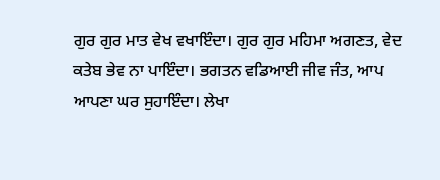ਗੁਰ ਗੁਰ ਮਾਤ ਵੇਖ ਵਖਾਇੰਦਾ। ਗੁਰ ਗੁਰ ਮਹਿਮਾ ਅਗਣਤ, ਵੇਦ ਕਤੇਬ ਭੇਵ ਨਾ ਪਾਇੰਦਾ। ਭਗਤਨ ਵਡਿਆਈ ਜੀਵ ਜੰਤ, ਆਪ ਆਪਣਾ ਘਰ ਸੁਹਾਇੰਦਾ। ਲੇਖਾ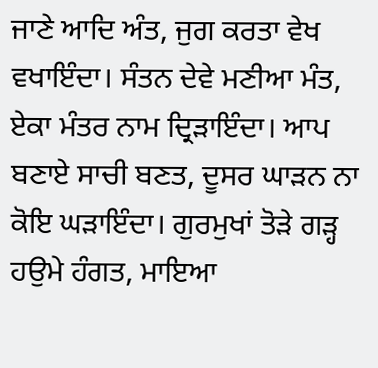ਜਾਣੇ ਆਦਿ ਅੰਤ, ਜੁਗ ਕਰਤਾ ਵੇਖ ਵਖਾਇੰਦਾ। ਸੰਤਨ ਦੇਵੇ ਮਣੀਆ ਮੰਤ, ਏਕਾ ਮੰਤਰ ਨਾਮ ਦ੍ਰਿੜਾਇੰਦਾ। ਆਪ ਬਣਾਏ ਸਾਚੀ ਬਣਤ, ਦੂਸਰ ਘਾੜਨ ਨਾ ਕੋਇ ਘੜਾਇੰਦਾ। ਗੁਰਮੁਖਾਂ ਤੋੜੇ ਗੜ੍ਹ ਹਉਮੇ ਹੰਗਤ, ਮਾਇਆ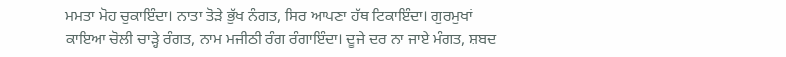ਮਮਤਾ ਮੋਹ ਚੁਕਾਇੰਦਾ। ਨਾਤਾ ਤੋੜੇ ਭੁੱਖ ਨੰਗਤ, ਸਿਰ ਆਪਣਾ ਹੱਥ ਟਿਕਾਇੰਦਾ। ਗੁਰਮੁਖਾਂ ਕਾਇਆ ਚੋਲੀ ਚਾੜ੍ਹੇ ਰੰਗਤ, ਨਾਮ ਮਜੀਠੀ ਰੰਗ ਰੰਗਾਇੰਦਾ। ਦੂਜੇ ਦਰ ਨਾ ਜਾਏ ਮੰਗਤ, ਸ਼ਬਦ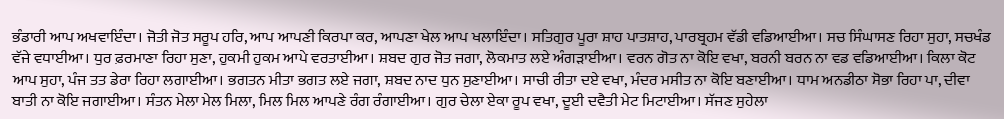ਭੰਡਾਰੀ ਆਪ ਅਖਵਾਇੰਦਾ। ਜੋਤੀ ਜੋਤ ਸਰੂਪ ਹਰਿ, ਆਪ ਆਪਣੀ ਕਿਰਪਾ ਕਰ, ਆਪਣਾ ਖੇਲ ਆਪ ਖਲਾਇੰਦਾ। ਸਤਿਗੁਰ ਪੂਰਾ ਸ਼ਾਹ ਪਾਤਸ਼ਾਹ, ਪਾਰਬ੍ਰਹਮ ਵੱਡੀ ਵਡਿਆਈਆ। ਸਚ ਸਿੰਘਾਸਣ ਰਿਹਾ ਸੁਹਾ, ਸਚਖੰਡ ਵੱਜੇ ਵਧਾਈਆ। ਧੁਰ ਫ਼ਰਮਾਣਾ ਰਿਹਾ ਸੁਣਾ, ਹੁਕਮੀ ਹੁਕਮ ਆਪੇ ਵਰਤਾਈਆ। ਸ਼ਬਦ ਗੁਰ ਜੋਤ ਜਗਾ, ਲੋਕਮਾਤ ਲਏ ਅੰਗੜਾਈਆ। ਵਰਨ ਗੋਤ ਨਾ ਕੋਇ ਵਖਾ, ਬਰਨੀ ਬਰਨ ਨਾ ਵਡ ਵਡਿਆਈਆ। ਕਿਲਾ ਕੋਟ ਆਪ ਸੁਹਾ, ਪੰਜ ਤਤ ਡੇਰਾ ਰਿਹਾ ਲਗਾਈਆ। ਭਗਤਨ ਮੀਤਾ ਭਗਤ ਲਏ ਜਗਾ, ਸ਼ਬਦ ਨਾਦ ਧੁਨ ਸੁਣਾਈਆ। ਸਾਚੀ ਰੀਤਾ ਦਏ ਵਖਾ, ਮੰਦਰ ਮਸੀਤ ਨਾ ਕੋਇ ਬਣਾਈਆ। ਧਾਮ ਅਨਡੀਠਾ ਸੋਭਾ ਰਿਹਾ ਪਾ, ਦੀਵਾ ਬਾਤੀ ਨਾ ਕੋਇ ਜਗਾਈਆ। ਸੰਤਨ ਮੇਲਾ ਮੇਲ ਮਿਲਾ, ਮਿਲ ਮਿਲ ਆਪਣੇ ਰੰਗ ਰੰਗਾਈਆ। ਗੁਰ ਚੇਲਾ ਏਕਾ ਰੂਪ ਵਖਾ, ਦੂਈ ਦਵੈਤੀ ਮੇਟ ਮਿਟਾਈਆ। ਸੱਜਣ ਸੁਹੇਲਾ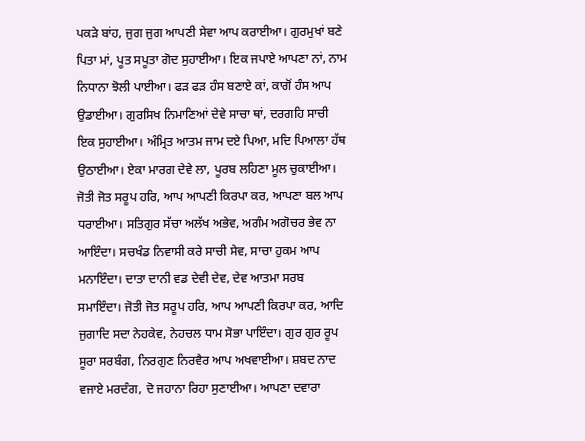ਪਕੜੇ ਬਾਂਹ, ਜੁਗ ਜੁਗ ਆਪਣੀ ਸੇਵਾ ਆਪ ਕਰਾਈਆ। ਗੁਰਮੁਖਾਂ ਬਣੇ ਪਿਤਾ ਮਾਂ, ਪੂਤ ਸਪੂਤਾ ਗੋਦ ਸੁਹਾਈਆ। ਇਕ ਜਪਾਏ ਆਪਣਾ ਨਾਂ, ਨਾਮ ਨਿਧਾਨਾ ਝੋਲੀ ਪਾਈਆ। ਫੜ ਫੜ ਹੰਸ ਬਣਾਏ ਕਾਂ, ਕਾਗੋਂ ਹੰਸ ਆਪ ਉਡਾਈਆ। ਗੁਰਸਿਖ ਨਿਮਾਣਿਆਂ ਦੇਵੇ ਸਾਚਾ ਥਾਂ, ਦਰਗਹਿ ਸਾਚੀ ਇਕ ਸੁਹਾਈਆ। ਅੰਮ੍ਰਿਤ ਆਤਮ ਜਾਮ ਦਏ ਪਿਆ, ਮਦਿ ਪਿਆਲਾ ਹੱਥ ਉਠਾਈਆ। ਏਕਾ ਮਾਰਗ ਦੇਵੇ ਲਾ, ਪੂਰਬ ਲਹਿਣਾ ਮੂਲ ਚੁਕਾਈਆ। ਜੋਤੀ ਜੋਤ ਸਰੂਪ ਹਰਿ, ਆਪ ਆਪਣੀ ਕਿਰਪਾ ਕਰ, ਆਪਣਾ ਬਲ ਆਪ ਧਰਾਈਆ। ਸਤਿਗੁਰ ਸੱਚਾ ਅਲੱਖ ਅਭੇਵ, ਅਗੰਮ ਅਗੋਚਰ ਭੇਵ ਨਾ ਆਇੰਦਾ। ਸਚਖੰਡ ਨਿਵਾਸੀ ਕਰੇ ਸਾਚੀ ਸੇਵ, ਸਾਚਾ ਹੁਕਮ ਆਪ ਮਨਾਇੰਦਾ। ਦਾਤਾ ਦਾਨੀ ਵਡ ਦੇਵੀ ਦੇਵ, ਦੇਵ ਆਤਮਾ ਸਰਬ ਸਮਾਇੰਦਾ। ਜੋਤੀ ਜੋਤ ਸਰੂਪ ਹਰਿ, ਆਪ ਆਪਣੀ ਕਿਰਪਾ ਕਰ, ਆਦਿ ਜੁਗਾਦਿ ਸਦਾ ਨੇਹਕੇਵ, ਨੇਹਚਲ ਧਾਮ ਸੋਭਾ ਪਾਇੰਦਾ। ਗੁਰ ਗੁਰ ਰੂਪ ਸੂਰਾ ਸਰਬੰਗ, ਨਿਰਗੁਣ ਨਿਰਵੈਰ ਆਪ ਅਖਵਾਈਆ। ਸ਼ਬਦ ਨਾਦ ਵਜਾਏ ਮਰਦੰਗ, ਦੋ ਜਹਾਨਾ ਰਿਹਾ ਸੁਣਾਈਆ। ਆਪਣਾ ਦਵਾਰਾ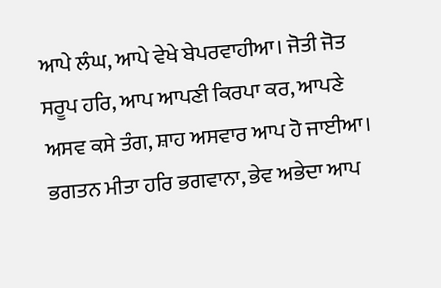ਆਪੇ ਲੰਘ, ਆਪੇ ਵੇਖੇ ਬੇਪਰਵਾਹੀਆ। ਜੋਤੀ ਜੋਤ ਸਰੂਪ ਹਰਿ, ਆਪ ਆਪਣੀ ਕਿਰਪਾ ਕਰ, ਆਪਣੇ ਅਸਵ ਕਸੇ ਤੰਗ, ਸ਼ਾਹ ਅਸਵਾਰ ਆਪ ਹੋ ਜਾਈਆ। ਭਗਤਨ ਮੀਤਾ ਹਰਿ ਭਗਵਾਨਾ, ਭੇਵ ਅਭੇਦਾ ਆਪ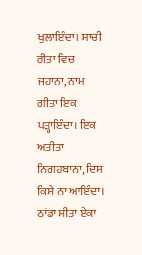ਖੁਲਾਇੰਦਾ। ਸਾਚੀ ਰੀਤਾ ਵਿਚ ਜਹਾਨਾ, ਨਾਮ ਗੀਤਾ ਇਕ ਪੜ੍ਹਾਇੰਦਾ। ਇਕ ਅਤੀਤਾ ਨਿਗਹਬਾਨਾ, ਦਿਸ ਕਿਸੇ ਨਾ ਆਇੰਦਾ। ਠਾਂਡਾ ਸੀਤਾ ਏਕਾ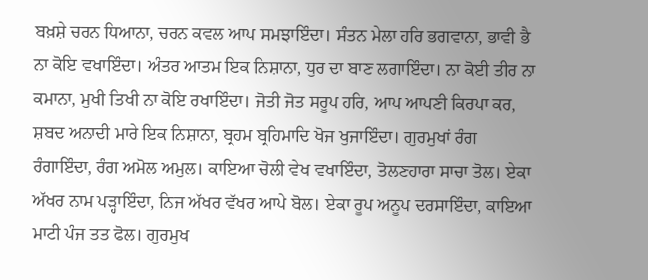ਬਖ਼ਸ਼ੇ ਚਰਨ ਧਿਆਨਾ, ਚਰਨ ਕਵਲ ਆਪ ਸਮਝਾਇੰਦਾ। ਸੰਤਨ ਮੇਲਾ ਹਰਿ ਭਗਵਾਨਾ, ਭਾਵੀ ਭੈ ਨਾ ਕੋਇ ਵਖਾਇੰਦਾ। ਅੰਤਰ ਆਤਮ ਇਕ ਨਿਸ਼ਾਨਾ, ਧੁਰ ਦਾ ਬਾਣ ਲਗਾਇੰਦਾ। ਨਾ ਕੋਈ ਤੀਰ ਨਾ ਕਮਾਨਾ, ਮੁਖੀ ਤਿਖੀ ਨਾ ਕੋਇ ਰਖਾਇੰਦਾ। ਜੋਤੀ ਜੋਤ ਸਰੂਪ ਹਰਿ, ਆਪ ਆਪਣੀ ਕਿਰਪਾ ਕਰ, ਸ਼ਬਦ ਅਨਾਦੀ ਮਾਰੇ ਇਕ ਨਿਸ਼ਾਨਾ, ਬ੍ਰਹਮ ਬ੍ਰਹਿਮਾਦਿ ਖੋਜ ਖੁਜਾਇੰਦਾ। ਗੁਰਮੁਖਾਂ ਰੰਗ ਰੰਗਾਇੰਦਾ, ਰੰਗ ਅਮੋਲ ਅਮੁਲ। ਕਾਇਆ ਚੋਲੀ ਵੇਖ ਵਖਾਇੰਦਾ, ਤੋਲਣਹਾਰਾ ਸਾਚਾ ਤੋਲ। ਏਕਾ ਅੱਖਰ ਨਾਮ ਪੜ੍ਹਾਇੰਦਾ, ਨਿਜ ਅੱਖਰ ਵੱਖਰ ਆਪੇ ਬੋਲ। ਏਕਾ ਰੂਪ ਅਨੂਪ ਦਰਸਾਇੰਦਾ, ਕਾਇਆ ਮਾਟੀ ਪੰਜ ਤਤ ਫੋਲ। ਗੁਰਮੁਖ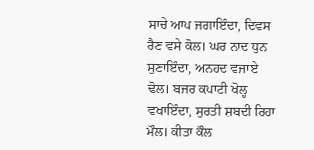ਸਾਚੇ ਆਪ ਜਗਾਇੰਦਾ, ਦਿਵਸ ਰੈਣ ਵਸੇ ਕੋਲ। ਘਰ ਨਾਦ ਧੁਨ ਸੁਣਾਇੰਦਾ, ਅਨਹਦ ਵਜਾਏ ਢੋਲ। ਬਜਰ ਕਪਾਟੀ ਖੋਲ੍ਹ ਵਖਾਇੰਦਾ, ਸੁਰਤੀ ਸ਼ਬਦੀ ਰਿਹਾ ਮੌਲ। ਕੀਤਾ ਕੌਲ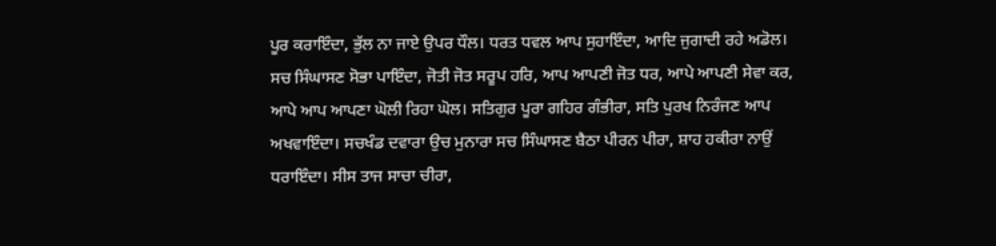ਪੂਰ ਕਰਾਇੰਦਾ, ਭੁੱਲ ਨਾ ਜਾਏ ਉਪਰ ਧੌਲ। ਧਰਤ ਧਵਲ ਆਪ ਸੁਹਾਇੰਦਾ, ਆਦਿ ਜੁਗਾਦੀ ਰਹੇ ਅਡੋਲ। ਸਚ ਸਿੰਘਾਸਣ ਸੋਭਾ ਪਾਇੰਦਾ, ਜੋਤੀ ਜੋਤ ਸਰੂਪ ਹਰਿ, ਆਪ ਆਪਣੀ ਜੋਤ ਧਰ, ਆਪੇ ਆਪਣੀ ਸੇਵਾ ਕਰ, ਆਪੇ ਆਪ ਆਪਣਾ ਘੋਲੀ ਰਿਹਾ ਘੋਲ। ਸਤਿਗੁਰ ਪੂਰਾ ਗਹਿਰ ਗੰਭੀਰਾ, ਸਤਿ ਪੁਰਖ ਨਿਰੰਜਣ ਆਪ ਅਖਵਾਇੰਦਾ। ਸਚਖੰਡ ਦਵਾਰਾ ਉਚ ਮੁਨਾਰਾ ਸਚ ਸਿੰਘਾਸਣ ਬੈਠਾ ਪੀਰਨ ਪੀਰਾ, ਸ਼ਾਹ ਹਕੀਰਾ ਨਾਉਂ ਧਰਾਇੰਦਾ। ਸੀਸ ਤਾਜ ਸਾਚਾ ਚੀਰਾ,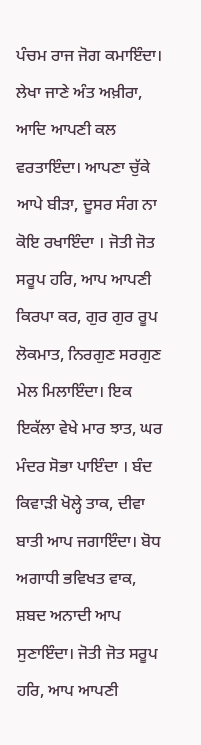ਪੰਚਮ ਰਾਜ ਜੋਗ ਕਮਾਇੰਦਾ। ਲੇਖਾ ਜਾਣੇ ਅੰਤ ਅਖ਼ੀਰਾ, ਆਦਿ ਆਪਣੀ ਕਲ ਵਰਤਾਇੰਦਾ। ਆਪਣਾ ਚੁੱਕੇ ਆਪੇ ਬੀੜਾ, ਦੂਸਰ ਸੰਗ ਨਾ ਕੋਇ ਰਖਾਇੰਦਾ । ਜੋਤੀ ਜੋਤ ਸਰੂਪ ਹਰਿ, ਆਪ ਆਪਣੀ ਕਿਰਪਾ ਕਰ, ਗੁਰ ਗੁਰ ਰੂਪ ਲੋਕਮਾਤ, ਨਿਰਗੁਣ ਸਰਗੁਣ ਮੇਲ ਮਿਲਾਇੰਦਾ। ਇਕ ਇਕੱਲਾ ਵੇਖੇ ਮਾਰ ਝਾਤ, ਘਰ ਮੰਦਰ ਸੋਭਾ ਪਾਇੰਦਾ । ਬੰਦ ਕਿਵਾੜੀ ਖੋਲ੍ਹੇ ਤਾਕ, ਦੀਵਾ ਬਾਤੀ ਆਪ ਜਗਾਇੰਦਾ। ਬੋਧ ਅਗਾਧੀ ਭਵਿਖਤ ਵਾਕ, ਸ਼ਬਦ ਅਨਾਦੀ ਆਪ ਸੁਣਾਇੰਦਾ। ਜੋਤੀ ਜੋਤ ਸਰੂਪ ਹਰਿ, ਆਪ ਆਪਣੀ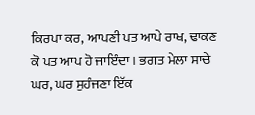ਕਿਰਪਾ ਕਰ, ਆਪਣੀ ਪਤ ਆਪੇ ਰਾਖ, ਢਾਕਣ ਕੋ ਪਤ ਆਪ ਹੋ ਜਾਇੰਦਾ। ਭਗਤ ਮੇਲਾ ਸਾਚੇ ਘਰ, ਘਰ ਸੁਹੰਜਣਾ ਇੱਕ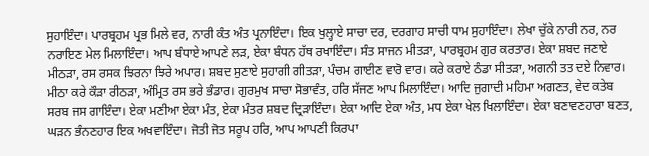ਸੁਹਾਇੰਦਾ। ਪਾਰਬ੍ਰਹਮ ਪ੍ਰਭ ਮਿਲੇ ਵਰ, ਨਾਰੀ ਕੰਤ ਅੰਤ ਪ੍ਰਨਾਇੰਦਾ। ਇਕ ਖੁਲ੍ਹਾਏ ਸਾਚਾ ਦਰ, ਦਰਗਾਹ ਸਾਚੀ ਧਾਮ ਸੁਹਾਇੰਦਾ। ਲੇਖਾ ਚੁੱਕੇ ਨਾਰੀ ਨਰ, ਨਰ ਨਰਾਇਣ ਮੇਲ ਮਿਲਾਇੰਦਾ। ਆਪ ਬੰਧਾਏ ਆਪਣੇ ਲੜ, ਏਕਾ ਬੰਧਨ ਹੱਥ ਰਖਾਇੰਦਾ। ਸੰਤ ਸਾਜਨ ਮੀਤੜਾ, ਪਾਰਬ੍ਰਹਮ ਗੁਰ ਕਰਤਾਰ। ਏਕਾ ਸ਼ਬਦ ਜਣਾਏ ਮੀਠੜਾ, ਰਸ ਰਸਕ ਝਿਰਨਾ ਝਿਰੇ ਅਪਾਰ। ਸ਼ਬਦ ਸੁਣਾਏ ਸੁਹਾਗੀ ਗੀਤੜਾ, ਪੰਚਮ ਗਾਈਣ ਵਾਰੋ ਵਾਰ। ਕਰੇ ਕਰਾਏ ਠੰਡਾ ਸੀਤੜਾ, ਅਗਨੀ ਤਤ ਦਏ ਨਿਵਾਰ। ਮੀਠਾ ਕਰੇ ਕੌੜਾ ਰੀਠੜਾ, ਅੰਮ੍ਰਿਤ ਰਸ ਭਰੇ ਭੰਡਾਰ। ਗੁਰਮੁਖ ਸਾਚਾ ਸੋਭਾਵੰਤ, ਹਰਿ ਸੱਜਣ ਆਪ ਮਿਲਾਇੰਦਾ। ਆਦਿ ਜੁਗਾਦੀ ਮਹਿਮਾ ਅਗਣਤ, ਵੇਦ ਕਤੇਬ ਸਰਬ ਜਸ ਗਾਇੰਦਾ। ਏਕਾ ਮਣੀਆ ਏਕਾ ਮੰਤ, ਏਕਾ ਮੰਤਰ ਸ਼ਬਦ ਦ੍ਰਿੜਾਇੰਦਾ। ਏਕਾ ਆਦਿ ਏਕਾ ਅੰਤ, ਮਧ ਏਕਾ ਖੇਲ ਖਿਲਾਇੰਦਾ। ਏਕਾ ਬਣਾਵਣਹਾਰਾ ਬਣਤ, ਘੜਨ ਭੰਨਣਹਾਰ ਇਕ ਅਖਵਾਇੰਦਾ। ਜੋਤੀ ਜੋਤ ਸਰੂਪ ਹਰਿ, ਆਪ ਆਪਣੀ ਕਿਰਪਾ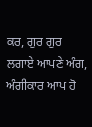ਕਰ, ਗੁਰ ਗੁਰ ਲਗਾਏ ਆਪਣੇ ਅੰਗ, ਅੰਗੀਕਾਰ ਆਪ ਹੋ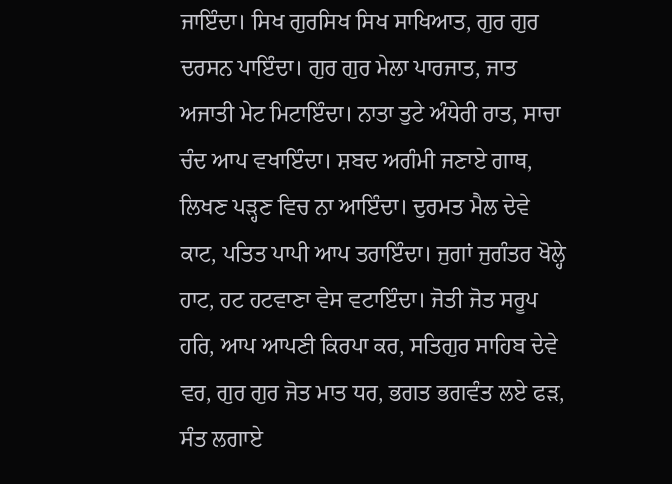ਜਾਇੰਦਾ। ਸਿਖ ਗੁਰਸਿਖ ਸਿਖ ਸਾਖਿਆਤ, ਗੁਰ ਗੁਰ ਦਰਸਨ ਪਾਇੰਦਾ। ਗੁਰ ਗੁਰ ਮੇਲਾ ਪਾਰਜਾਤ, ਜਾਤ ਅਜਾਤੀ ਮੇਟ ਮਿਟਾਇੰਦਾ। ਨਾਤਾ ਤੁਟੇ ਅੰਧੇਰੀ ਰਾਤ, ਸਾਚਾ ਚੰਦ ਆਪ ਵਖਾਇੰਦਾ। ਸ਼ਬਦ ਅਗੰਮੀ ਜਣਾਏ ਗਾਥ, ਲਿਖਣ ਪੜ੍ਹਣ ਵਿਚ ਨਾ ਆਇੰਦਾ। ਦੁਰਮਤ ਮੈਲ ਦੇਵੇ ਕਾਟ, ਪਤਿਤ ਪਾਪੀ ਆਪ ਤਰਾਇੰਦਾ। ਜੁਗਾਂ ਜੁਗੰਤਰ ਖੋਲ੍ਹੇ ਹਾਟ, ਹਟ ਹਟਵਾਣਾ ਵੇਸ ਵਟਾਇੰਦਾ। ਜੋਤੀ ਜੋਤ ਸਰੂਪ ਹਰਿ, ਆਪ ਆਪਣੀ ਕਿਰਪਾ ਕਰ, ਸਤਿਗੁਰ ਸਾਹਿਬ ਦੇਵੇ ਵਰ, ਗੁਰ ਗੁਰ ਜੋਤ ਮਾਤ ਧਰ, ਭਗਤ ਭਗਵੰਤ ਲਏ ਫੜ, ਸੰਤ ਲਗਾਏ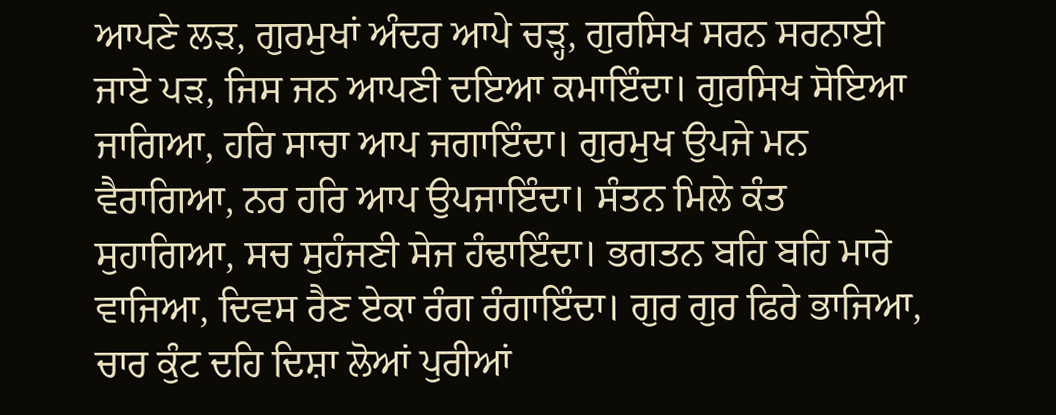ਆਪਣੇ ਲੜ, ਗੁਰਮੁਖਾਂ ਅੰਦਰ ਆਪੇ ਚੜ੍ਹ, ਗੁਰਸਿਖ ਸਰਨ ਸਰਨਾਈ ਜਾਏ ਪੜ, ਜਿਸ ਜਨ ਆਪਣੀ ਦਇਆ ਕਮਾਇੰਦਾ। ਗੁਰਸਿਖ ਸੋਇਆ ਜਾਗਿਆ, ਹਰਿ ਸਾਚਾ ਆਪ ਜਗਾਇੰਦਾ। ਗੁਰਮੁਖ ਉਪਜੇ ਮਨ ਵੈਰਾਗਿਆ, ਨਰ ਹਰਿ ਆਪ ਉਪਜਾਇੰਦਾ। ਸੰਤਨ ਮਿਲੇ ਕੰਤ ਸੁਹਾਗਿਆ, ਸਚ ਸੁਹੰਜਣੀ ਸੇਜ ਹੰਢਾਇੰਦਾ। ਭਗਤਨ ਬਹਿ ਬਹਿ ਮਾਰੇ ਵਾਜਿਆ, ਦਿਵਸ ਰੈਣ ਏਕਾ ਰੰਗ ਰੰਗਾਇੰਦਾ। ਗੁਰ ਗੁਰ ਫਿਰੇ ਭਾਜਿਆ, ਚਾਰ ਕੁੰਟ ਦਹਿ ਦਿਸ਼ਾ ਲੋਆਂ ਪੁਰੀਆਂ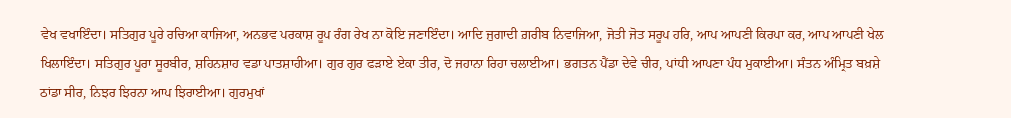ਵੇਖ ਵਖਾਇੰਦਾ। ਸਤਿਗੁਰ ਪੂਰੇ ਰਚਿਆ ਕਾਜਿਆ, ਅਨਭਵ ਪਰਕਾਸ਼ ਰੂਪ ਰੰਗ ਰੇਖ ਨਾ ਕੋਇ ਜਣਾਇੰਦਾ। ਆਦਿ ਜੁਗਾਦੀ ਗ਼ਰੀਬ ਨਿਵਾਜਿਆ, ਜੋਤੀ ਜੋਤ ਸਰੂਪ ਹਰਿ, ਆਪ ਆਪਣੀ ਕਿਰਪਾ ਕਰ, ਆਪ ਆਪਣੀ ਖੇਲ ਖਿਲਾਇੰਦਾ। ਸਤਿਗੁਰ ਪੂਰਾ ਸੂਰਬੀਰ, ਸ਼ਹਿਨਸ਼ਾਹ ਵਡਾ ਪਾਤਸ਼ਾਹੀਆ। ਗੁਰ ਗੁਰ ਫੜਾਏ ਏਕਾ ਤੀਰ, ਦੋ ਜਹਾਨਾ ਰਿਹਾ ਚਲਾਈਆ। ਭਗਤਨ ਪੈਂਡਾ ਦੇਵੇ ਚੀਰ, ਪਾਂਧੀ ਆਪਣਾ ਪੰਧ ਮੁਕਾਈਆ। ਸੰਤਨ ਅੰਮ੍ਰਿਤ ਬਖ਼ਸ਼ੇ ਠਾਂਡਾ ਸੀਰ, ਨਿਝਰ ਝਿਰਨਾ ਆਪ ਝਿਰਾਈਆ। ਗੁਰਮੁਖਾਂ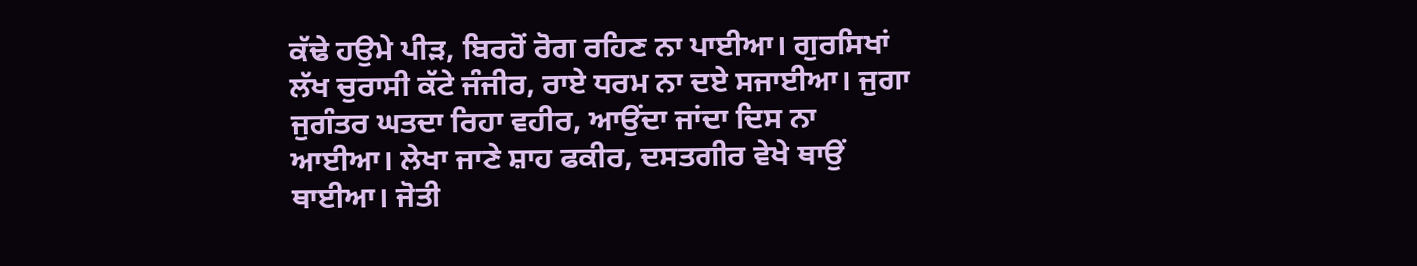ਕੱਢੇ ਹਉਮੇ ਪੀੜ, ਬਿਰਹੋਂ ਰੋਗ ਰਹਿਣ ਨਾ ਪਾਈਆ। ਗੁਰਸਿਖਾਂ ਲੱਖ ਚੁਰਾਸੀ ਕੱਟੇ ਜੰਜੀਰ, ਰਾਏ ਧਰਮ ਨਾ ਦਏ ਸਜਾਈਆ। ਜੁਗਾ ਜੁਗੰਤਰ ਘਤਦਾ ਰਿਹਾ ਵਹੀਰ, ਆਉਂਦਾ ਜਾਂਦਾ ਦਿਸ ਨਾ ਆਈਆ। ਲੇਖਾ ਜਾਣੇ ਸ਼ਾਹ ਫਕੀਰ, ਦਸਤਗੀਰ ਵੇਖੇ ਥਾਉਂ ਥਾਈਆ। ਜੋਤੀ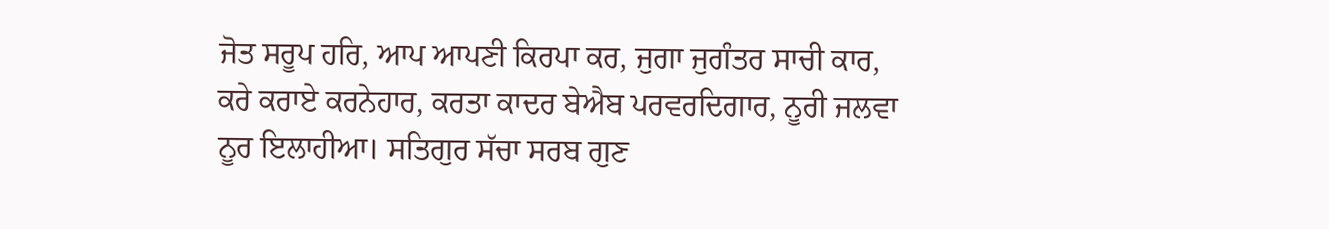ਜੋਤ ਸਰੂਪ ਹਰਿ, ਆਪ ਆਪਣੀ ਕਿਰਪਾ ਕਰ, ਜੁਗਾ ਜੁਗੰਤਰ ਸਾਚੀ ਕਾਰ, ਕਰੇ ਕਰਾਏ ਕਰਨੇਹਾਰ, ਕਰਤਾ ਕਾਦਰ ਬੇਐਬ ਪਰਵਰਦਿਗਾਰ, ਨੂਰੀ ਜਲਵਾ ਨੂਰ ਇਲਾਹੀਆ। ਸਤਿਗੁਰ ਸੱਚਾ ਸਰਬ ਗੁਣ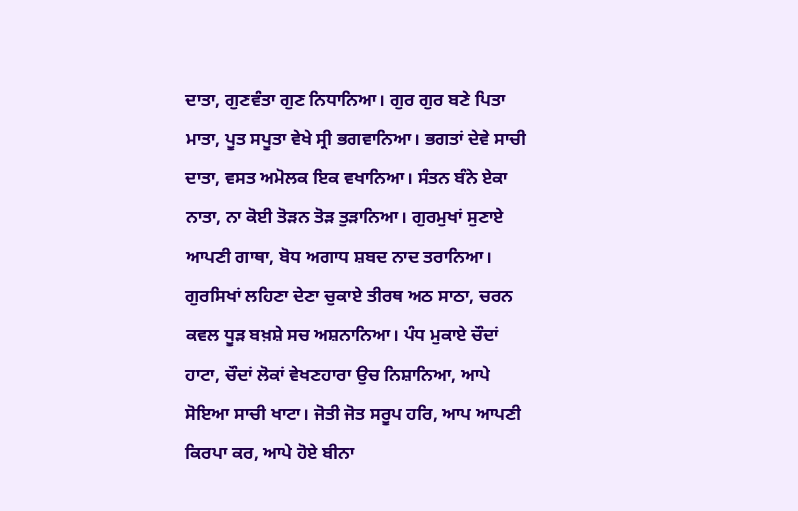ਦਾਤਾ, ਗੁਣਵੰਤਾ ਗੁਣ ਨਿਧਾਨਿਆ। ਗੁਰ ਗੁਰ ਬਣੇ ਪਿਤਾ ਮਾਤਾ, ਪੂਤ ਸਪੂਤਾ ਵੇਖੇ ਸ੍ਰੀ ਭਗਵਾਨਿਆ। ਭਗਤਾਂ ਦੇਵੇ ਸਾਚੀ ਦਾਤਾ, ਵਸਤ ਅਮੋਲਕ ਇਕ ਵਖਾਨਿਆ। ਸੰਤਨ ਬੰਨੇ ਏਕਾ ਨਾਤਾ, ਨਾ ਕੋਈ ਤੋੜਨ ਤੋੜ ਤੁੜਾਨਿਆ। ਗੁਰਮੁਖਾਂ ਸੁਣਾਏ ਆਪਣੀ ਗਾਥਾ, ਬੋਧ ਅਗਾਧ ਸ਼ਬਦ ਨਾਦ ਤਰਾਨਿਆ। ਗੁਰਸਿਖਾਂ ਲਹਿਣਾ ਦੇਣਾ ਚੁਕਾਏ ਤੀਰਥ ਅਠ ਸਾਠਾ, ਚਰਨ ਕਵਲ ਧੂੜ ਬਖ਼ਸ਼ੇ ਸਚ ਅਸ਼ਨਾਨਿਆ। ਪੰਧ ਮੁਕਾਏ ਚੌਦਾਂ ਹਾਟਾ, ਚੌਦਾਂ ਲੋਕਾਂ ਵੇਖਣਹਾਰਾ ਉਚ ਨਿਸ਼ਾਨਿਆ, ਆਪੇ ਸੋਇਆ ਸਾਚੀ ਖਾਟਾ। ਜੋਤੀ ਜੋਤ ਸਰੂਪ ਹਰਿ, ਆਪ ਆਪਣੀ ਕਿਰਪਾ ਕਰ, ਆਪੇ ਹੋਏ ਬੀਨਾ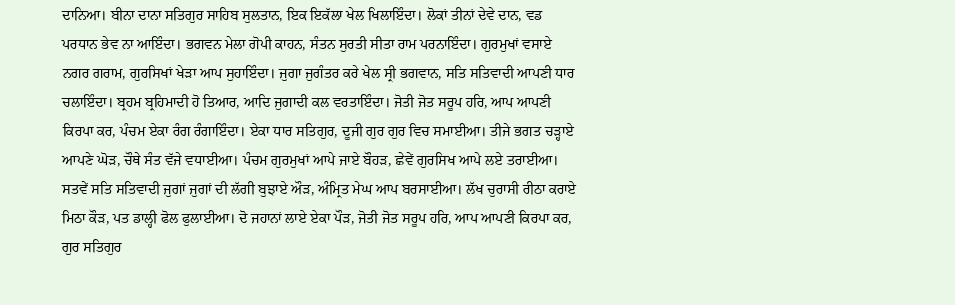ਦਾਨਿਆ। ਬੀਨਾ ਦਾਨਾ ਸਤਿਗੁਰ ਸਾਹਿਬ ਸੁਲਤਾਨ, ਇਕ ਇਕੱਲਾ ਖੇਲ ਖਿਲਾਇੰਦਾ। ਲੋਕਾਂ ਤੀਨਾਂ ਦੇਵੇ ਦਾਨ, ਵਡ ਪਰਧਾਨ ਭੇਵ ਨਾ ਆਇੰਦਾ। ਭਗਵਨ ਮੇਲਾ ਗੋਪੀ ਕਾਹਨ, ਸੰਤਨ ਸੁਰਤੀ ਸੀਤਾ ਰਾਮ ਪਰਨਾਇੰਦਾ। ਗੁਰਮੁਖਾਂ ਵਸਾਏ ਨਗਰ ਗਰਾਮ, ਗੁਰਸਿਖਾਂ ਖੇੜਾ ਆਪ ਸੁਹਾਇੰਦਾ। ਜੁਗਾ ਜੁਗੰਤਰ ਕਰੇ ਖੇਲ ਸ੍ਰੀ ਭਗਵਾਨ, ਸਤਿ ਸਤਿਵਾਦੀ ਆਪਣੀ ਧਾਰ ਚਲਾਇੰਦਾ। ਬ੍ਰਹਮ ਬ੍ਰਹਿਮਾਦੀ ਹੋ ਤਿਆਰ, ਆਦਿ ਜੁਗਾਦੀ ਕਲ ਵਰਤਾਇੰਦਾ। ਜੋਤੀ ਜੋਤ ਸਰੂਪ ਹਰਿ, ਆਪ ਆਪਣੀ ਕਿਰਪਾ ਕਰ, ਪੰਚਮ ਏਕਾ ਰੰਗ ਰੰਗਾਇੰਦਾ। ਏਕਾ ਧਾਰ ਸਤਿਗੁਰ, ਦੂਜੀ ਗੁਰ ਗੁਰ ਵਿਚ ਸਮਾਈਆ। ਤੀਜੇ ਭਗਤ ਚੜ੍ਹਾਏ ਆਪਣੇ ਘੋੜ, ਚੌਥੇ ਸੰਤ ਵੱਜੇ ਵਧਾਈਆ। ਪੰਚਮ ਗੁਰਮੁਖਾਂ ਆਪੇ ਜਾਏ ਬੌਹੜ, ਛੇਵੇਂ ਗੁਰਸਿਖ ਆਪੇ ਲਏ ਤਰਾਈਆ। ਸਤਵੇਂ ਸਤਿ ਸਤਿਵਾਦੀ ਜੁਗਾਂ ਜੁਗਾਂ ਦੀ ਲੱਗੀ ਬੁਝਾਏ ਔੜ, ਅੰਮ੍ਰਿਤ ਮੇਘ ਆਪ ਬਰਸਾਈਆ। ਲੱਖ ਚੁਰਾਸੀ ਰੀਠਾ ਕਰਾਏ ਮਿਠਾ ਕੌੜ, ਪਤ ਡਾਲ੍ਹੀ ਫੋਲ ਫੁਲਾਈਆ। ਦੋ ਜਹਾਨਾਂ ਲਾਏ ਏਕਾ ਪੌੜ, ਜੋਤੀ ਜੋਤ ਸਰੂਪ ਹਰਿ, ਆਪ ਆਪਣੀ ਕਿਰਪਾ ਕਰ, ਗੁਰ ਸਤਿਗੁਰ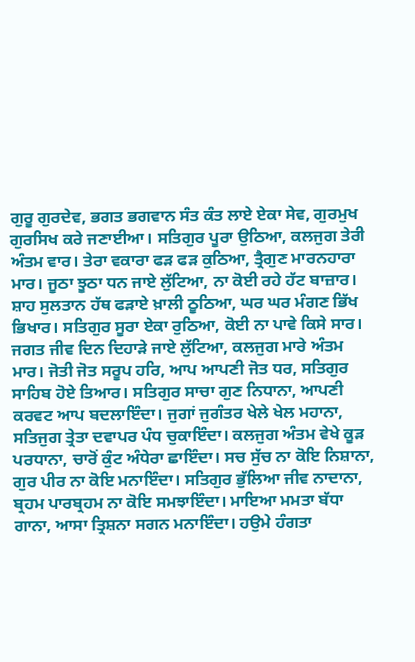ਗੁਰੂ ਗੁਰਦੇਵ, ਭਗਤ ਭਗਵਾਨ ਸੰਤ ਕੰਤ ਲਾਏ ਏਕਾ ਸੇਵ, ਗੁਰਮੁਖ ਗੁਰਸਿਖ ਕਰੇ ਜਣਾਈਆ। ਸਤਿਗੁਰ ਪੂਰਾ ਉਠਿਆ, ਕਲਜੁਗ ਤੇਰੀ ਅੰਤਮ ਵਾਰ। ਤੇਰਾ ਵਕਾਰਾ ਫੜ ਫੜ ਕੁਠਿਆ, ਤ੍ਰੈਗੁਣ ਮਾਰਨਹਾਰਾ ਮਾਰ। ਜੂਠਾ ਝੂਠਾ ਧਨ ਜਾਏ ਲੁੱਟਿਆ, ਨਾ ਕੋਈ ਰਹੇ ਹੱਟ ਬਾਜ਼ਾਰ। ਸ਼ਾਹ ਸੁਲਤਾਨ ਹੱਥ ਫੜਾਏ ਖ਼ਾਲੀ ਠੂਠਿਆ, ਘਰ ਘਰ ਮੰਗਣ ਭਿੱਖ ਭਿਖਾਰ। ਸਤਿਗੁਰ ਸੂਰਾ ਏਕਾ ਰੁਠਿਆ, ਕੋਈ ਨਾ ਪਾਵੇ ਕਿਸੇ ਸਾਰ। ਜਗਤ ਜੀਵ ਦਿਨ ਦਿਹਾੜੇ ਜਾਏ ਲੁੱਟਿਆ, ਕਲਜੁਗ ਮਾਰੇ ਅੰਤਮ ਮਾਰ। ਜੋਤੀ ਜੋਤ ਸਰੂਪ ਹਰਿ, ਆਪ ਆਪਣੀ ਜੋਤ ਧਰ, ਸਤਿਗੁਰ ਸਾਹਿਬ ਹੋਏ ਤਿਆਰ। ਸਤਿਗੁਰ ਸਾਚਾ ਗੁਣ ਨਿਧਾਨਾ, ਆਪਣੀ ਕਰਵਟ ਆਪ ਬਦਲਾਇੰਦਾ। ਜੁਗਾਂ ਜੁਗੰਤਰ ਖੇਲੇ ਖੇਲ ਮਹਾਨਾ, ਸਤਿਜੁਗ ਤ੍ਰੇਤਾ ਦਵਾਪਰ ਪੰਧ ਚੁਕਾਇੰਦਾ। ਕਲਜੁਗ ਅੰਤਮ ਵੇਖੇ ਕੂੜ ਪਰਧਾਨਾ, ਚਾਰੋਂ ਕੁੰਟ ਅੰਧੇਰਾ ਛਾਇੰਦਾ। ਸਚ ਸੁੱਚ ਨਾ ਕੋਇ ਨਿਸ਼ਾਨਾ, ਗੁਰ ਪੀਰ ਨਾ ਕੋਇ ਮਨਾਇੰਦਾ। ਸਤਿਗੁਰ ਭੁੱਲਿਆ ਜੀਵ ਨਾਦਾਨਾ, ਬ੍ਰਹਮ ਪਾਰਬ੍ਰਹਮ ਨਾ ਕੋਇ ਸਮਝਾਇੰਦਾ। ਮਾਇਆ ਮਮਤਾ ਬੱਧਾ ਗਾਨਾ, ਆਸਾ ਤ੍ਰਿਸ਼ਨਾ ਸਗਨ ਮਨਾਇੰਦਾ। ਹਉਮੇ ਹੰਗਤਾ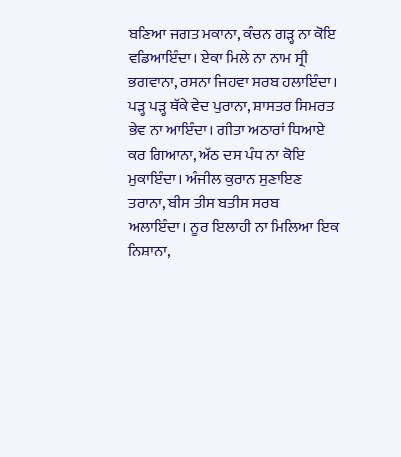ਬਣਿਆ ਜਗਤ ਮਕਾਨਾ, ਕੰਚਨ ਗੜ੍ਹ ਨਾ ਕੋਇ ਵਡਿਆਇੰਦਾ। ਏਕਾ ਮਿਲੇ ਨਾ ਨਾਮ ਸ੍ਰੀ ਭਗਵਾਨਾ, ਰਸਨਾ ਜਿਹਵਾ ਸਰਬ ਹਲਾਇੰਦਾ। ਪੜ੍ਹ ਪੜ੍ਹ ਥੱਕੇ ਵੇਦ ਪੁਰਾਨਾ, ਸ਼ਾਸਤਰ ਸਿਮਰਤ ਭੇਵ ਨਾ ਆਇੰਦਾ। ਗੀਤਾ ਅਠਾਰਾਂ ਧਿਆਏ ਕਰ ਗਿਆਨਾ, ਅੱਠ ਦਸ ਪੰਧ ਨਾ ਕੋਇ ਮੁਕਾਇੰਦਾ। ਅੰਜੀਲ ਕੁਰਾਨ ਸੁਣਾਇਣ ਤਰਾਨਾ, ਬੀਸ ਤੀਸ ਬਤੀਸ ਸਰਬ ਅਲਾਇੰਦਾ। ਨੂਰ ਇਲਾਹੀ ਨਾ ਮਿਲਿਆ ਇਕ ਨਿਸ਼ਾਨਾ,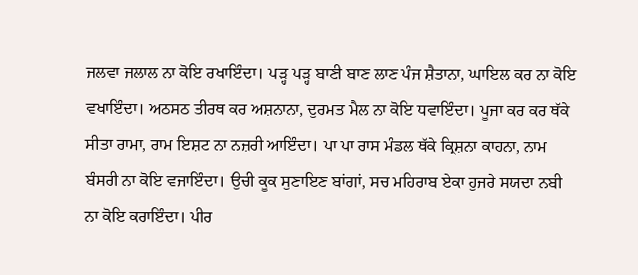ਜਲਵਾ ਜਲਾਲ ਨਾ ਕੋਇ ਰਖਾਇੰਦਾ। ਪੜ੍ਹ ਪੜ੍ਹ ਬਾਣੀ ਬਾਣ ਲਾਣ ਪੰਜ ਸ਼ੈਤਾਨਾ, ਘਾਇਲ ਕਰ ਨਾ ਕੋਇ ਵਖਾਇੰਦਾ। ਅਠਸਠ ਤੀਰਥ ਕਰ ਅਸ਼ਨਾਨਾ, ਦੁਰਮਤ ਮੈਲ ਨਾ ਕੋਇ ਧਵਾਇੰਦਾ। ਪੂਜਾ ਕਰ ਕਰ ਥੱਕੇ ਸੀਤਾ ਰਾਮਾ, ਰਾਮ ਇਸ਼ਟ ਨਾ ਨਜ਼ਰੀ ਆਇੰਦਾ। ਪਾ ਪਾ ਰਾਸ ਮੰਡਲ ਥੱਕੇ ਕ੍ਰਿਸ਼ਨਾ ਕਾਹਨਾ, ਨਾਮ ਬੰਸਰੀ ਨਾ ਕੋਇ ਵਜਾਇੰਦਾ। ਉਚੀ ਕੂਕ ਸੁਣਾਇਣ ਬਾਂਗਾਂ, ਸਚ ਮਹਿਰਾਬ ਏਕਾ ਹੁਜਰੇ ਸਯਦਾ ਨਬੀ ਨਾ ਕੋਇ ਕਰਾਇੰਦਾ। ਪੀਰ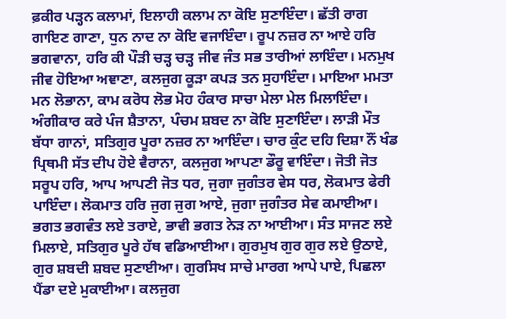ਫ਼ਕੀਰ ਪੜ੍ਹਨ ਕਲਾਮਾਂ, ਇਲਾਹੀ ਕਲਾਮ ਨਾ ਕੋਇ ਸੁਣਾਇੰਦਾ। ਛੱਤੀ ਰਾਗ ਗਾਇਣ ਗਾਣਾ, ਧੁਨ ਨਾਦ ਨਾ ਕੋਇ ਵਜਾਇੰਦਾ। ਰੂਪ ਨਜ਼ਰ ਨਾ ਆਏ ਹਰਿ ਭਗਵਾਨਾ, ਹਰਿ ਕੀ ਪੌੜੀ ਚੜ੍ਹ ਚੜ੍ਹ ਜੀਵ ਜੰਤ ਸਭ ਤਾਰੀਆਂ ਲਾਇੰਦਾ। ਮਨਮੁਖ ਜੀਵ ਹੋਇਆ ਅਞਾਣਾ, ਕਲਜੁਗ ਕੂੜਾ ਕਪੜ ਤਨ ਸੁਹਾਇੰਦਾ। ਮਾਇਆ ਮਮਤਾ ਮਨ ਲੋਭਾਨਾ, ਕਾਮ ਕਰੋਧ ਲੋਭ ਮੋਹ ਹੰਕਾਰ ਸਾਚਾ ਮੇਲਾ ਮੇਲ ਮਿਲਾਇੰਦਾ। ਅੰਗੀਕਾਰ ਕਰੇ ਪੰਜ ਸ਼ੈਤਾਨਾ, ਪੰਚਮ ਸ਼ਬਦ ਨਾ ਕੋਇ ਸੁਣਾਇੰਦਾ। ਲਾੜੀ ਮੌਤ ਬੱਧਾ ਗਾਨਾਂ, ਸਤਿਗੁਰ ਪੂਰਾ ਨਜ਼ਰ ਨਾ ਆਇੰਦਾ। ਚਾਰ ਕੁੰਟ ਦਹਿ ਦਿਸ਼ਾ ਨੌਂ ਖੰਡ ਪ੍ਰਿਥਮੀ ਸੱਤ ਦੀਪ ਹੋਏ ਵੈਰਾਨਾ, ਕਲਜੁਗ ਆਪਣਾ ਡੌਰੂ ਵਾਇੰਦਾ। ਜੋਤੀ ਜੋਤ ਸਰੂਪ ਹਰਿ, ਆਪ ਆਪਣੀ ਜੋਤ ਧਰ, ਜੁਗਾ ਜੁਗੰਤਰ ਵੇਸ ਧਰ, ਲੋਕਮਾਤ ਫੇਰੀ ਪਾਇੰਦਾ। ਲੋਕਮਾਤ ਹਰਿ ਜੁਗ ਜੁਗ ਆਏ, ਜੁਗਾ ਜੁਗੰਤਰ ਸੇਵ ਕਮਾਈਆ। ਭਗਤ ਭਗਵੰਤ ਲਏ ਤਰਾਏ, ਭਾਵੀ ਭਗਤ ਨੇੜ ਨਾ ਆਈਆ। ਸੰਤ ਸਾਜਣ ਲਏ ਮਿਲਾਏ, ਸਤਿਗੁਰ ਪੂਰੇ ਹੱਥ ਵਡਿਆਈਆ। ਗੁਰਮੁਖ ਗੁਰ ਗੁਰ ਲਏ ਉਠਾਏ, ਗੁਰ ਸ਼ਬਦੀ ਸ਼ਬਦ ਸੁਣਾਈਆ। ਗੁਰਸਿਖ ਸਾਚੇ ਮਾਰਗ ਆਪੇ ਪਾਏ, ਪਿਛਲਾ ਪੈਂਡਾ ਦਏ ਮੁਕਾਈਆ। ਕਲਜੁਗ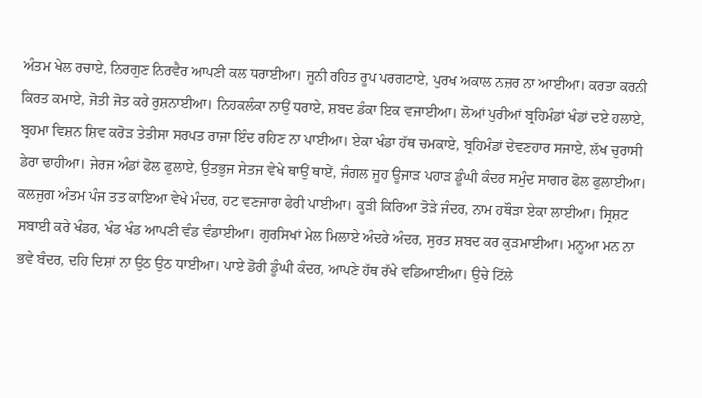ਅੰਤਮ ਖੇਲ ਰਚਾਏ, ਨਿਰਗੁਣ ਨਿਰਵੈਰ ਆਪਣੀ ਕਲ ਧਰਾਈਆ। ਜੂਨੀ ਰਹਿਤ ਰੂਪ ਪਰਗਟਾਏ, ਪੁਰਖ ਅਕਾਲ ਨਜ਼ਰ ਨਾ ਆਈਆ। ਕਰਤਾ ਕਰਨੀ ਕਿਰਤ ਕਮਾਏ, ਜੋਤੀ ਜੋਤ ਕਰੇ ਰੁਸ਼ਨਾਈਆ। ਨਿਹਕਲੰਕਾ ਨਾਉਂ ਧਰਾਏ, ਸ਼ਬਦ ਡੰਕਾ ਇਕ ਵਜਾਈਆ। ਲੋਆਂ ਪੁਰੀਆਂ ਬ੍ਰਹਿਮੰਡਾਂ ਖੰਡਾਂ ਦਏ ਹਲਾਏ, ਬ੍ਰਹਮਾ ਵਿਸ਼ਨ ਸ਼ਿਵ ਕਰੋੜ ਤੇਤੀਸਾ ਸਰਪਤ ਰਾਜਾ ਇੰਦ ਰਹਿਣ ਨਾ ਪਾਈਆ। ਏਕਾ ਖੰਡਾ ਹੱਥ ਚਮਕਾਏ, ਬ੍ਰਹਿਮੰਡਾਂ ਦੇਵਣਹਾਰ ਸਜਾਏ, ਲੱਖ ਚੁਰਾਸੀ ਡੇਰਾ ਢਾਹੀਆ। ਜੇਰਜ ਅੰਡਾਂ ਫੋਲ ਫੁਲਾਏ, ਉਤਭੁਜ ਸੇਤਜ ਵੇਖੇ ਥਾਉਂ ਥਾਏਂ, ਜੰਗਲ ਜੂਹ ਊਜਾੜ ਪਹਾੜ ਡੂੰਘੀ ਕੰਦਰ ਸਮੁੰਦ ਸਾਗਰ ਫੋਲ ਫੁਲਾਈਆ। ਕਲਜੁਗ ਅੰਤਮ ਪੰਜ ਤਤ ਕਾਇਆ ਵੇਖੇ ਮੰਦਰ, ਹਟ ਵਣਜਾਰਾ ਫੇਰੀ ਪਾਈਆ। ਕੂੜੀ ਕਿਰਿਆ ਤੋੜੇ ਜੰਦਰ, ਨਾਮ ਹਥੌੜਾ ਏਕਾ ਲਾਈਆ। ਸ੍ਰਿਸ਼ਟ ਸਬਾਈ ਕਰੇ ਖੰਡਰ, ਖੰਡ ਖੰਡ ਆਪਣੀ ਵੰਡ ਵੰਡਾਈਆ। ਗੁਰਸਿਖਾਂ ਮੇਲ ਮਿਲਾਏ ਅੰਦਰੇ ਅੰਦਰ, ਸੁਰਤ ਸ਼ਬਦ ਕਰ ਕੁੜਮਾਈਆ। ਮਨੂਆ ਮਨ ਨਾ ਭਵੇ ਬੰਦਰ, ਦਹਿ ਦਿਸ਼ਾਂ ਨਾ ਉਠ ਉਠ ਧਾਈਆ। ਪਾਏ ਡੋਰੀ ਡੂੰਘੀ ਕੰਦਰ, ਆਪਣੇ ਹੱਥ ਰੱਖੇ ਵਡਿਆਈਆ। ਉਚੇ ਟਿੱਲੇ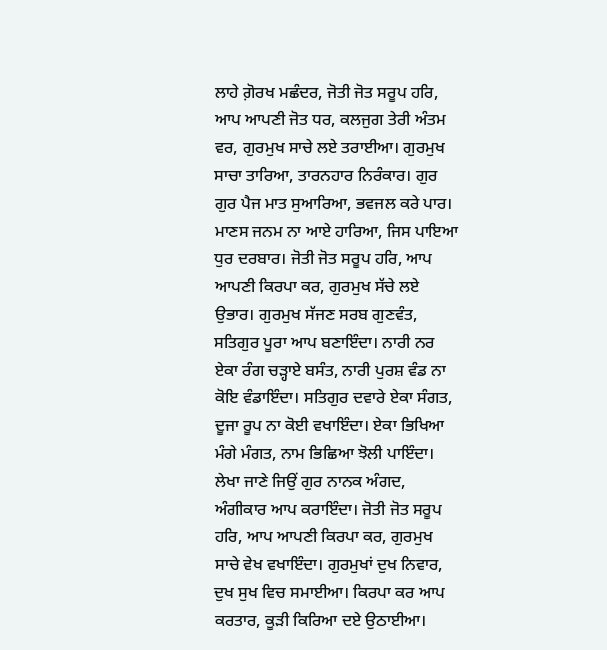ਲਾਹੇ ਗ਼ੋਰਖ ਮਛੰਦਰ, ਜੋਤੀ ਜੋਤ ਸਰੂਪ ਹਰਿ, ਆਪ ਆਪਣੀ ਜੋਤ ਧਰ, ਕਲਜੁਗ ਤੇਰੀ ਅੰਤਮ ਵਰ, ਗੁਰਮੁਖ ਸਾਚੇ ਲਏ ਤਰਾਈਆ। ਗੁਰਮੁਖ ਸਾਚਾ ਤਾਰਿਆ, ਤਾਰਨਹਾਰ ਨਿਰੰਕਾਰ। ਗੁਰ ਗੁਰ ਪੈਜ ਮਾਤ ਸੁਆਰਿਆ, ਭਵਜਲ ਕਰੇ ਪਾਰ। ਮਾਣਸ ਜਨਮ ਨਾ ਆਏ ਹਾਰਿਆ, ਜਿਸ ਪਾਇਆ ਧੁਰ ਦਰਬਾਰ। ਜੋਤੀ ਜੋਤ ਸਰੂਪ ਹਰਿ, ਆਪ ਆਪਣੀ ਕਿਰਪਾ ਕਰ, ਗੁਰਮੁਖ ਸੱਚੇ ਲਏ ਉਭਾਰ। ਗੁਰਮੁਖ ਸੱਜਣ ਸਰਬ ਗੁਣਵੰਤ, ਸਤਿਗੁਰ ਪੂਰਾ ਆਪ ਬਣਾਇੰਦਾ। ਨਾਰੀ ਨਰ ਏਕਾ ਰੰਗ ਚੜ੍ਹਾਏ ਬਸੰਤ, ਨਾਰੀ ਪੁਰਸ਼ ਵੰਡ ਨਾ ਕੋਇ ਵੰਡਾਇੰਦਾ। ਸਤਿਗੁਰ ਦਵਾਰੇ ਏਕਾ ਸੰਗਤ, ਦੂਜਾ ਰੂਪ ਨਾ ਕੋਈ ਵਖਾਇੰਦਾ। ਏਕਾ ਭਿਖਿਆ ਮੰਗੇ ਮੰਗਤ, ਨਾਮ ਭਿਛਿਆ ਝੋਲੀ ਪਾਇੰਦਾ। ਲੇਖਾ ਜਾਣੇ ਜਿਉਂ ਗੁਰ ਨਾਨਕ ਅੰਗਦ, ਅੰਗੀਕਾਰ ਆਪ ਕਰਾਇੰਦਾ। ਜੋਤੀ ਜੋਤ ਸਰੂਪ ਹਰਿ, ਆਪ ਆਪਣੀ ਕਿਰਪਾ ਕਰ, ਗੁਰਮੁਖ ਸਾਚੇ ਵੇਖ ਵਖਾਇੰਦਾ। ਗੁਰਮੁਖਾਂ ਦੁਖ ਨਿਵਾਰ, ਦੁਖ ਸੁਖ ਵਿਚ ਸਮਾਈਆ। ਕਿਰਪਾ ਕਰ ਆਪ ਕਰਤਾਰ, ਕੂੜੀ ਕਿਰਿਆ ਦਏ ਉਠਾਈਆ।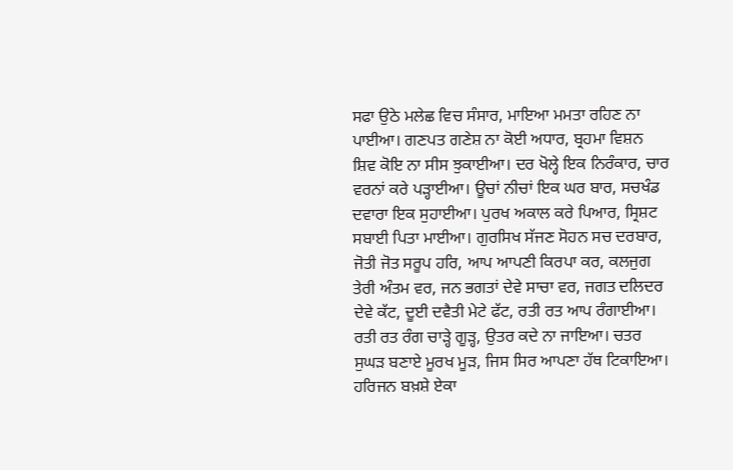ਸਫਾ ਉਠੇ ਮਲੇਛ ਵਿਚ ਸੰਸਾਰ, ਮਾਇਆ ਮਮਤਾ ਰਹਿਣ ਨਾ ਪਾਈਆ। ਗਣਪਤ ਗਣੇਸ਼ ਨਾ ਕੋਈ ਅਧਾਰ, ਬ੍ਰਹਮਾ ਵਿਸ਼ਨ ਸ਼ਿਵ ਕੋਇ ਨਾ ਸੀਸ ਝੁਕਾਈਆ। ਦਰ ਖੋਲ੍ਹੇ ਇਕ ਨਿਰੰਕਾਰ, ਚਾਰ ਵਰਨਾਂ ਕਰੇ ਪੜ੍ਹਾਈਆ। ਊਚਾਂ ਨੀਚਾਂ ਇਕ ਘਰ ਬਾਰ, ਸਚਖੰਡ ਦਵਾਰਾ ਇਕ ਸੁਹਾਈਆ। ਪੁਰਖ ਅਕਾਲ ਕਰੇ ਪਿਆਰ, ਸ੍ਰਿਸ਼ਟ ਸਬਾਈ ਪਿਤਾ ਮਾਈਆ। ਗੁਰਸਿਖ ਸੱਜਣ ਸੋਹਨ ਸਚ ਦਰਬਾਰ, ਜੋਤੀ ਜੋਤ ਸਰੂਪ ਹਰਿ, ਆਪ ਆਪਣੀ ਕਿਰਪਾ ਕਰ, ਕਲਜੁਗ ਤੇਰੀ ਅੰਤਮ ਵਰ, ਜਨ ਭਗਤਾਂ ਦੇਵੇ ਸਾਚਾ ਵਰ, ਜਗਤ ਦਲਿਦਰ ਦੇਵੇ ਕੱਟ, ਦੂਈ ਦਵੈਤੀ ਮੇਟੇ ਫੱਟ, ਰਤੀ ਰਤ ਆਪ ਰੰਗਾਈਆ। ਰਤੀ ਰਤ ਰੰਗ ਚਾੜ੍ਹੇ ਗੂੜ੍ਹ, ਉਤਰ ਕਦੇ ਨਾ ਜਾਇਆ। ਚਤਰ ਸੁਘੜ ਬਣਾਏ ਮੂਰਖ ਮੂੜ, ਜਿਸ ਸਿਰ ਆਪਣਾ ਹੱਥ ਟਿਕਾਇਆ। ਹਰਿਜਨ ਬਖ਼ਸ਼ੇ ਏਕਾ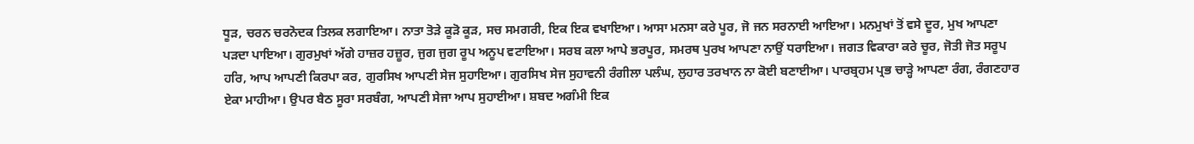ਧੂੜ, ਚਰਨ ਚਰਨੋਦਕ ਤਿਲਕ ਲਗਾਇਆ। ਨਾਤਾ ਤੋੜੇ ਕੂੜੋ ਕੂੜ, ਸਚ ਸਮਗਰੀ, ਇਕ ਇਕ ਵਖਾਇਆ। ਆਸਾ ਮਨਸਾ ਕਰੇ ਪੂਰ, ਜੋ ਜਨ ਸਰਨਾਈ ਆਇਆ। ਮਨਮੁਖਾਂ ਤੋਂ ਵਸੇ ਦੂਰ, ਮੁਖ ਆਪਣਾ ਪੜਦਾ ਪਾਇਆ। ਗੁਰਮੁਖਾਂ ਅੱਗੇ ਹਾਜ਼ਰ ਹਜ਼ੂਰ, ਜੁਗ ਜੁਗ ਰੂਪ ਅਨੂਪ ਵਟਾਇਆ। ਸਰਬ ਕਲਾ ਆਪੇ ਭਰਪੂਰ, ਸਮਰਥ ਪੁਰਖ ਆਪਣਾ ਨਾਉਂ ਧਰਾਇਆ। ਜਗਤ ਵਿਕਾਰਾ ਕਰੇ ਚੂਰ, ਜੋਤੀ ਜੋਤ ਸਰੂਪ ਹਰਿ, ਆਪ ਆਪਣੀ ਕਿਰਪਾ ਕਰ, ਗੁਰਸਿਖ ਆਪਣੀ ਸੇਜ ਸੁਹਾਇਆ। ਗੁਰਸਿਖ ਸੇਜ ਸੁਹਾਵਨੀ ਰੰਗੀਲਾ ਪਲੰਘ, ਲੁਹਾਰ ਤਰਖਾਨ ਨਾ ਕੋਈ ਬਣਾਈਆ। ਪਾਰਬ੍ਰਹਮ ਪ੍ਰਭ ਚਾੜ੍ਹੇ ਆਪਣਾ ਰੰਗ, ਰੰਗਣਹਾਰ ਏਕਾ ਮਾਹੀਆ। ਉਪਰ ਬੈਠ ਸੂਰਾ ਸਰਬੰਗ, ਆਪਣੀ ਸੇਜਾ ਆਪ ਸੁਹਾਈਆ। ਸ਼ਬਦ ਅਗੰਮੀ ਇਕ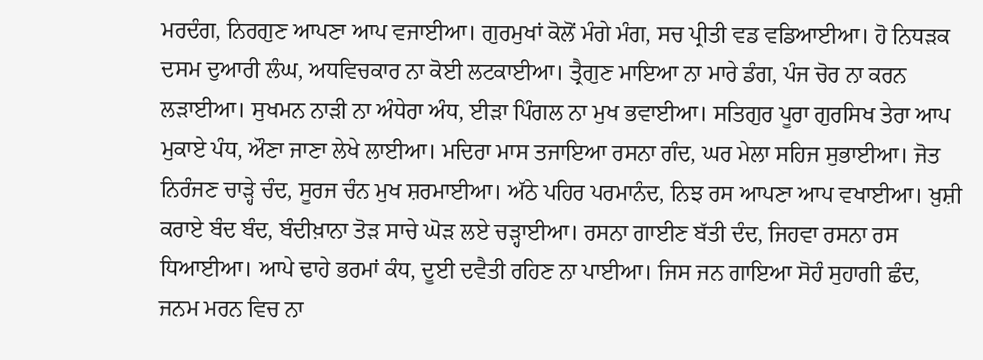ਮਰਦੰਗ, ਨਿਰਗੁਣ ਆਪਣਾ ਆਪ ਵਜਾਈਆ। ਗੁਰਮੁਖਾਂ ਕੋਲੋਂ ਮੰਗੇ ਮੰਗ, ਸਚ ਪ੍ਰੀਤੀ ਵਡ ਵਡਿਆਈਆ। ਹੋ ਨਿਧੜਕ ਦਸਮ ਦੁਆਰੀ ਲੰਘ, ਅਧਵਿਚਕਾਰ ਨਾ ਕੋਈ ਲਟਕਾਈਆ। ਤ੍ਰੈਗੁਣ ਮਾਇਆ ਨਾ ਮਾਰੇ ਡੰਗ, ਪੰਜ ਚੋਰ ਨਾ ਕਰਨ ਲੜਾਈਆ। ਸੁਖਮਨ ਨਾੜੀ ਨਾ ਅੰਧੇਰਾ ਅੰਧ, ਈੜਾ ਪਿੰਗਲ ਨਾ ਮੁਖ ਭਵਾਈਆ। ਸਤਿਗੁਰ ਪੂਰਾ ਗੁਰਸਿਖ ਤੇਰਾ ਆਪ ਮੁਕਾਏ ਪੰਧ, ਔਣਾ ਜਾਣਾ ਲੇਖੇ ਲਾਈਆ। ਮਦਿਰਾ ਮਾਸ ਤਜਾਇਆ ਰਸਨਾ ਗੰਦ, ਘਰ ਮੇਲਾ ਸਹਿਜ ਸੁਭਾਈਆ। ਜੋਤ ਨਿਰੰਜਣ ਚਾੜ੍ਹੇ ਚੰਦ, ਸੂਰਜ ਚੰਨ ਮੁਖ ਸ਼ਰਮਾਈਆ। ਅੱਠੇ ਪਹਿਰ ਪਰਮਾਨੰਦ, ਨਿਝ ਰਸ ਆਪਣਾ ਆਪ ਵਖਾਈਆ। ਖ਼ੁਸ਼ੀ ਕਰਾਏ ਬੰਦ ਬੰਦ, ਬੰਦੀਖ਼ਾਨਾ ਤੋੜ ਸਾਚੇ ਘੋੜ ਲਏ ਚੜ੍ਹਾਈਆ। ਰਸਨਾ ਗਾਈਣ ਬੱਤੀ ਦੰਦ, ਜਿਹਵਾ ਰਸਨਾ ਰਸ ਧਿਆਈਆ। ਆਪੇ ਢਾਹੇ ਭਰਮਾਂ ਕੰਧ, ਦੂਈ ਦਵੈਤੀ ਰਹਿਣ ਨਾ ਪਾਈਆ। ਜਿਸ ਜਨ ਗਾਇਆ ਸੋਹੰ ਸੁਹਾਗੀ ਛੰਦ, ਜਨਮ ਮਰਨ ਵਿਚ ਨਾ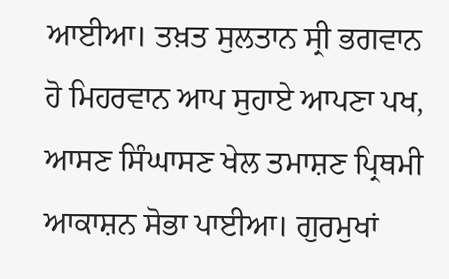ਆਈਆ। ਤਖ਼ਤ ਸੁਲਤਾਨ ਸ੍ਰੀ ਭਗਵਾਨ ਹੋ ਮਿਹਰਵਾਨ ਆਪ ਸੁਹਾਏ ਆਪਣਾ ਪਖ, ਆਸਣ ਸਿੰਘਾਸਣ ਖੇਲ ਤਮਾਸ਼ਣ ਪ੍ਰਿਥਮੀ ਆਕਾਸ਼ਨ ਸੋਭਾ ਪਾਈਆ। ਗੁਰਮੁਖਾਂ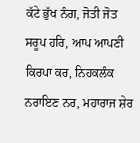ਕੱਟੇ ਭੁੱਖ ਨੰਗ, ਜੋਤੀ ਜੋਤ ਸਰੂਪ ਹਰਿ, ਆਪ ਆਪਣੀ ਕਿਰਪਾ ਕਰ, ਨਿਹਕਲੰਕ ਨਰਾਇਣ ਨਰ, ਮਹਾਰਾਜ ਸ਼ੇਰ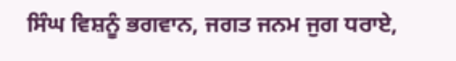ਸਿੰਘ ਵਿਸ਼ਨੂੰ ਭਗਵਾਨ, ਜਗਤ ਜਨਮ ਜੁਗ ਧਰਾਏ,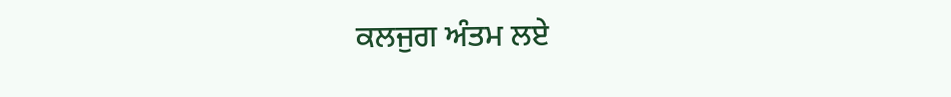ਕਲਜੁਗ ਅੰਤਮ ਲਏ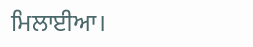ਮਿਲਾਈਆ।